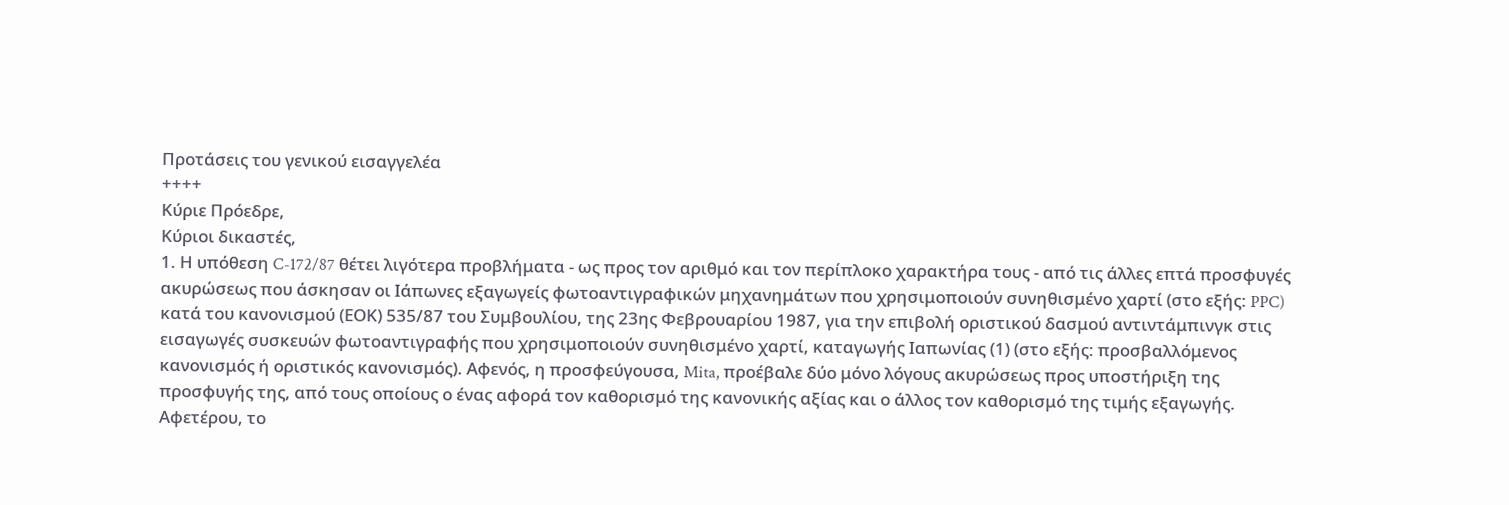Προτάσεις του γενικού εισαγγελέα
++++
Κύριε Πρόεδρε,
Κύριοι δικαστές,
1. Η υπόθεση C-172/87 θέτει λιγότερα προβλήματα - ως προς τον αριθμό και τον περίπλοκο χαρακτήρα τους - από τις άλλες επτά προσφυγές ακυρώσεως που άσκησαν οι Ιάπωνες εξαγωγείς φωτοαντιγραφικών μηχανημάτων που χρησιμοποιούν συνηθισμένο χαρτί (στο εξής: PPC) κατά του κανονισμού (ΕΟΚ) 535/87 του Συμβουλίου, της 23ης Φεβρουαρίου 1987, για την επιβολή οριστικού δασμού αντιντάμπινγκ στις εισαγωγές συσκευών φωτοαντιγραφής που χρησιμοποιούν συνηθισμένο χαρτί, καταγωγής Ιαπωνίας (1) (στο εξής: προσβαλλόμενος κανονισμός ή οριστικός κανονισμός). Αφενός, η προσφεύγουσα, Mita, προέβαλε δύο μόνο λόγους ακυρώσεως προς υποστήριξη της προσφυγής της, από τους οποίους ο ένας αφορά τον καθορισμό της κανονικής αξίας και ο άλλος τον καθορισμό της τιμής εξαγωγής. Αφετέρου, το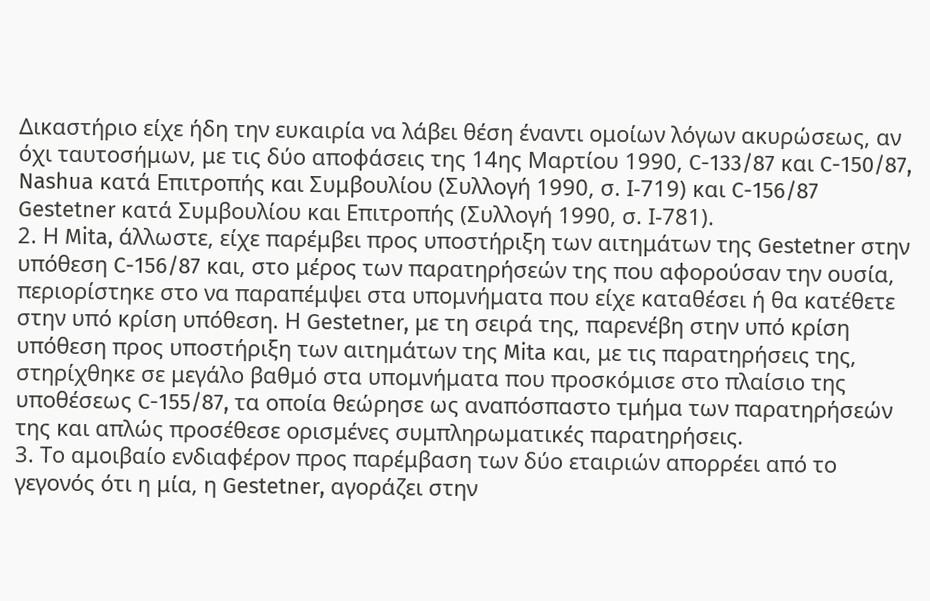Δικαστήριο είχε ήδη την ευκαιρία να λάβει θέση έναντι ομοίων λόγων ακυρώσεως, αν όχι ταυτοσήμων, με τις δύο αποφάσεις της 14ης Μαρτίου 1990, C-133/87 και C-150/87, Nashua κατά Επιτροπής και Συμβουλίου (Συλλογή 1990, σ. Ι-719) και C-156/87 Gestetner κατά Συμβουλίου και Επιτροπής (Συλλογή 1990, σ. Ι-781).
2. Η Mita, άλλωστε, είχε παρέμβει προς υποστήριξη των αιτημάτων της Gestetner στην υπόθεση C-156/87 και, στο μέρος των παρατηρήσεών της που αφορούσαν την ουσία, περιορίστηκε στο να παραπέμψει στα υπομνήματα που είχε καταθέσει ή θα κατέθετε στην υπό κρίση υπόθεση. Η Gestetner, με τη σειρά της, παρενέβη στην υπό κρίση υπόθεση προς υποστήριξη των αιτημάτων της Mita και, με τις παρατηρήσεις της, στηρίχθηκε σε μεγάλο βαθμό στα υπομνήματα που προσκόμισε στο πλαίσιο της υποθέσεως C-155/87, τα οποία θεώρησε ως αναπόσπαστο τμήμα των παρατηρήσεών της και απλώς προσέθεσε ορισμένες συμπληρωματικές παρατηρήσεις.
3. Το αμοιβαίο ενδιαφέρον προς παρέμβαση των δύο εταιριών απορρέει από το γεγονός ότι η μία, η Gestetner, αγοράζει στην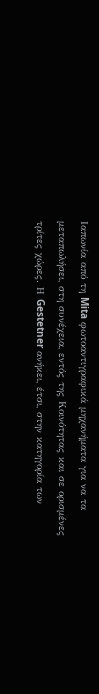Ιαπωνία από τη Mita φωτοαντιγραφικά μηχανήματα για να τα μεταπωλήσει, στη συνέχεια, εντός της Κοινότητας και σε ορισμένες τρίτες χώρες. Η Gestetner ανήκει, έτσι, στην κατηγορία των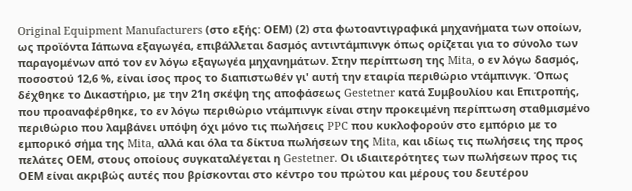Original Equipment Manufacturers (στο εξής: ΟΕΜ) (2) στα φωτοαντιγραφικά μηχανήματα των οποίων, ως προϊόντα Ιάπωνα εξαγωγέα, επιβάλλεται δασμός αντιντάμπινγκ όπως ορίζεται για το σύνολο των παραγομένων από τον εν λόγω εξαγωγέα μηχανημάτων. Στην περίπτωση της Mita, ο εν λόγω δασμός, ποσοστού 12,6 %, είναι ίσος προς το διαπιστωθέν γι' αυτή την εταιρία περιθώριο ντάμπινγκ. Όπως δέχθηκε το Δικαστήριο, με την 21η σκέψη της αποφάσεως Gestetner κατά Συμβουλίου και Επιτροπής, που προαναφέρθηκε, το εν λόγω περιθώριο ντάμπινγκ είναι στην προκειμένη περίπτωση σταθμισμένο περιθώριο που λαμβάνει υπόψη όχι μόνο τις πωλήσεις PPC που κυκλοφορούν στο εμπόριο με το εμπορικό σήμα της Mita, αλλά και όλα τα δίκτυα πωλήσεων της Mita, και ιδίως τις πωλήσεις της προς πελάτες ΟΕΜ, στους οποίους συγκαταλέγεται η Gestetner. Οι ιδιαιτερότητες των πωλήσεων προς τις ΟΕΜ είναι ακριβώς αυτές που βρίσκονται στο κέντρο του πρώτου και μέρους του δευτέρου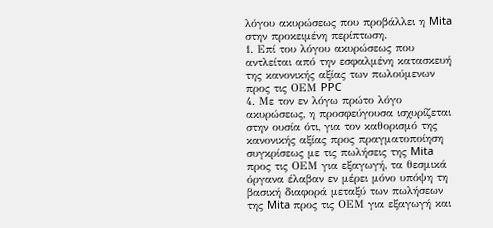λόγου ακυρώσεως που προβάλλει η Mita στην προκειμένη περίπτωση.
1. Επί του λόγου ακυρώσεως που αντλείται από την εσφαλμένη κατασκευή της κανονικής αξίας των πωλούμενων προς τις ΟΕΜ PPC
4. Με τον εν λόγω πρώτο λόγο ακυρώσεως, η προσφεύγουσα ισχυρίζεται στην ουσία ότι, για τον καθορισμό της κανονικής αξίας προς πραγματοποίηση συγκρίσεως με τις πωλήσεις της Mita προς τις ΟΕΜ για εξαγωγή, τα θεσμικά όργανα έλαβαν εν μέρει μόνο υπόψη τη βασική διαφορά μεταξύ των πωλήσεων της Mita προς τις ΟΕΜ για εξαγωγή και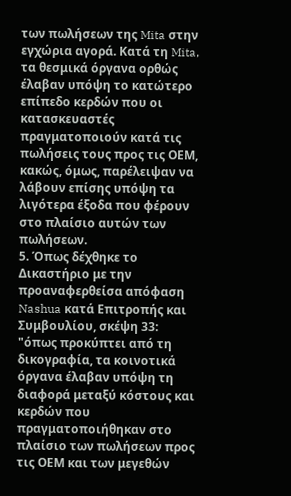των πωλήσεων της Mita στην εγχώρια αγορά. Κατά τη Mita, τα θεσμικά όργανα ορθώς έλαβαν υπόψη το κατώτερο επίπεδο κερδών που οι κατασκευαστές πραγματοποιούν κατά τις πωλήσεις τους προς τις ΟΕΜ, κακώς, όμως, παρέλειψαν να λάβουν επίσης υπόψη τα λιγότερα έξοδα που φέρουν στο πλαίσιο αυτών των πωλήσεων.
5. Όπως δέχθηκε το Δικαστήριο με την προαναφερθείσα απόφαση Nashua κατά Επιτροπής και Συμβουλίου, σκέψη 33:
"όπως προκύπτει από τη δικογραφία, τα κοινοτικά όργανα έλαβαν υπόψη τη διαφορά μεταξύ κόστους και κερδών που πραγματοποιήθηκαν στο πλαίσιο των πωλήσεων προς τις ΟΕΜ και των μεγεθών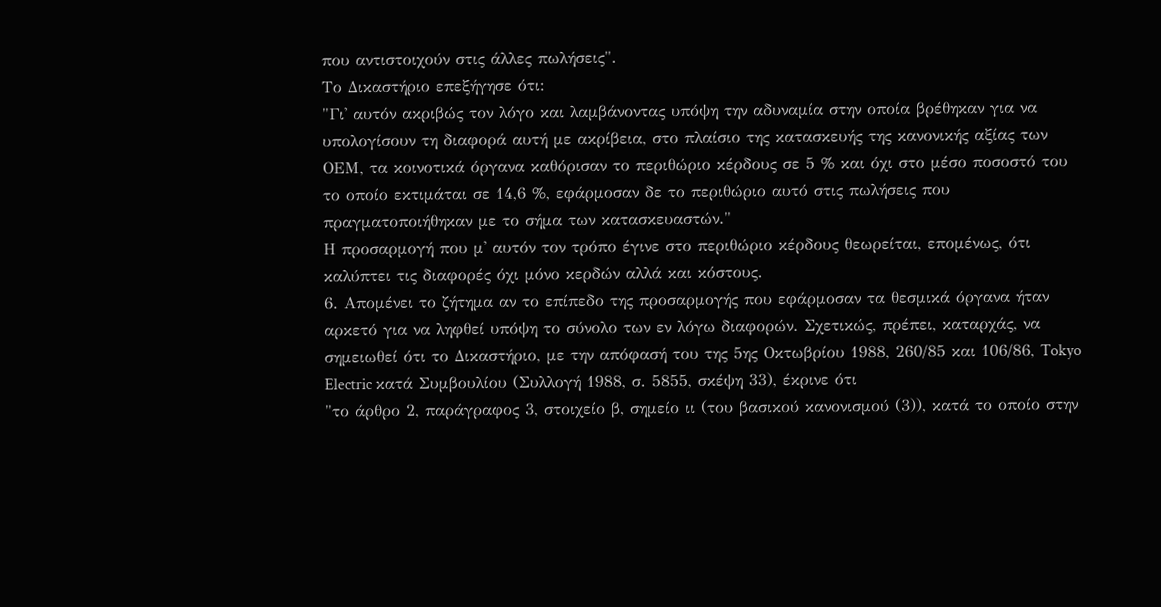που αντιστοιχούν στις άλλες πωλήσεις".
Το Δικαστήριο επεξήγησε ότι:
"Γι' αυτόν ακριβώς τον λόγο και λαμβάνοντας υπόψη την αδυναμία στην οποία βρέθηκαν για να υπολογίσουν τη διαφορά αυτή με ακρίβεια, στο πλαίσιο της κατασκευής της κανονικής αξίας των ΟΕΜ, τα κοινοτικά όργανα καθόρισαν το περιθώριο κέρδους σε 5 % και όχι στο μέσο ποσοστό του το οποίο εκτιμάται σε 14,6 %, εφάρμοσαν δε το περιθώριο αυτό στις πωλήσεις που πραγματοποιήθηκαν με το σήμα των κατασκευαστών."
Η προσαρμογή που μ' αυτόν τον τρόπο έγινε στο περιθώριο κέρδους θεωρείται, επομένως, ότι καλύπτει τις διαφορές όχι μόνο κερδών αλλά και κόστους.
6. Απομένει το ζήτημα αν το επίπεδο της προσαρμογής που εφάρμοσαν τα θεσμικά όργανα ήταν αρκετό για να ληφθεί υπόψη το σύνολο των εν λόγω διαφορών. Σχετικώς, πρέπει, καταρχάς, να σημειωθεί ότι το Δικαστήριο, με την απόφασή του της 5ης Οκτωβρίου 1988, 260/85 και 106/86, Tokyo Electric κατά Συμβουλίου (Συλλογή 1988, σ. 5855, σκέψη 33), έκρινε ότι
"το άρθρο 2, παράγραφος 3, στοιχείο β, σημείο ιι (του βασικού κανονισμού (3)), κατά το οποίο στην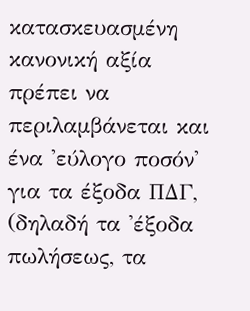κατασκευασμένη κανονική αξία πρέπει να περιλαμβάνεται και ένα 'εύλογο ποσόν' για τα έξοδα ΠΔΓ, (δηλαδή τα 'έξοδα πωλήσεως, τα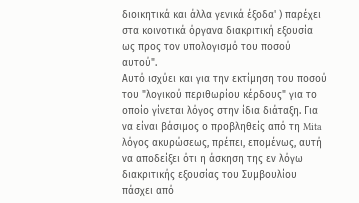διοικητικά και άλλα γενικά έξοδα' ) παρέχει στα κοινοτικά όργανα διακριτική εξουσία ως προς τον υπολογισμό του ποσού αυτού".
Αυτό ισχύει και για την εκτίμηση του ποσoύ του "λογικού περιθωρίου κέρδους" για το οποίο γίνεται λόγος στην ίδια διάταξη. Για να είναι βάσιμος ο προβληθείς από τη Mita λόγος ακυρώσεως, πρέπει, επομένως, αυτή να αποδείξει ότι η άσκηση της εν λόγω διακριτικής εξουσίας του Συμβουλίου πάσχει από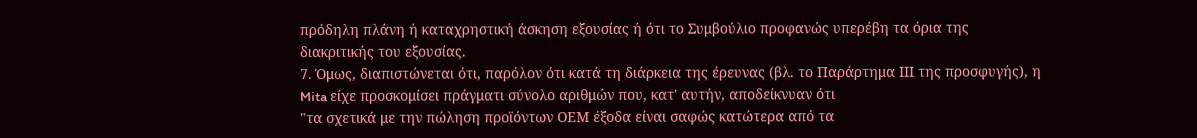πρόδηλη πλάνη ή καταχρηστική άσκηση εξουσίας ή ότι το Συμβούλιο προφανώς υπερέβη τα όρια της διακριτικής του εξουσίας.
7. Όμως, διαπιστώνεται ότι, παρόλον ότι κατά τη διάρκεια της έρευνας (βλ. το Παράρτημα ΙΙΙ της προσφυγής), η Mita είχε προσκομίσει πράγματι σύνολο αριθμών που, κατ' αυτήν, αποδείκνυαν ότι
"τα σχετικά με την πώληση προϊόντων ΟΕΜ έξοδα είναι σαφώς κατώτερα από τα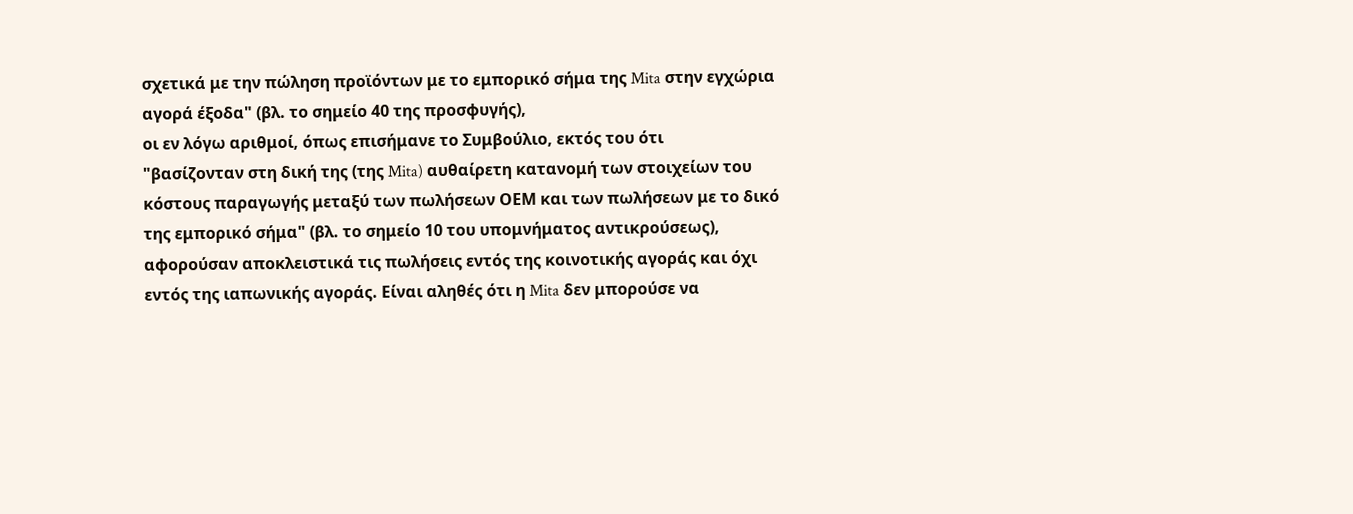σχετικά με την πώληση προϊόντων με το εμπορικό σήμα της Mita στην εγχώρια αγορά έξοδα" (βλ. το σημείο 40 της προσφυγής),
οι εν λόγω αριθμοί, όπως επισήμανε το Συμβούλιο, εκτός του ότι
"βασίζονταν στη δική της (της Mita) αυθαίρετη κατανομή των στοιχείων του κόστους παραγωγής μεταξύ των πωλήσεων ΟΕΜ και των πωλήσεων με το δικό της εμπορικό σήμα" (βλ. το σημείο 10 του υπομνήματος αντικρούσεως),
αφορούσαν αποκλειστικά τις πωλήσεις εντός της κοινοτικής αγοράς και όχι εντός της ιαπωνικής αγοράς. Είναι αληθές ότι η Mita δεν μπορούσε να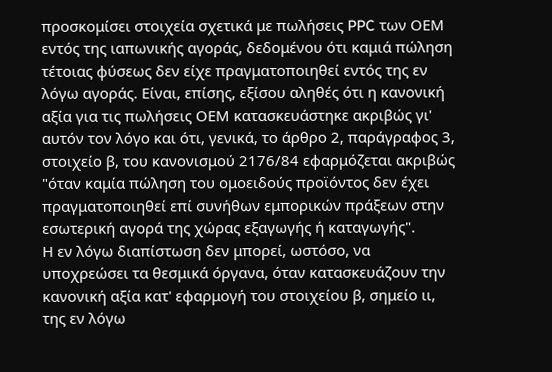προσκομίσει στοιχεία σχετικά με πωλήσεις PPC των ΟΕΜ εντός της ιαπωνικής αγοράς, δεδομένου ότι καμιά πώληση τέτοιας φύσεως δεν είχε πραγματοποιηθεί εντός της εν λόγω αγοράς. Είναι, επίσης, εξίσου αληθές ότι η κανονική αξία για τις πωλήσεις ΟΕΜ κατασκευάστηκε ακριβώς γι' αυτόν τον λόγο και ότι, γενικά, το άρθρο 2, παράγραφος 3, στοιχείο β, του κανονισμού 2176/84 εφαρμόζεται ακριβώς
"όταν καμία πώληση του ομοειδούς προϊόντος δεν έχει πραγματοποιηθεί επί συνήθων εμπορικών πράξεων στην εσωτερική αγορά της χώρας εξαγωγής ή καταγωγής".
Η εν λόγω διαπίστωση δεν μπορεί, ωστόσο, να υποχρεώσει τα θεσμικά όργανα, όταν κατασκευάζουν την κανονική αξία κατ' εφαρμογή του στοιχείου β, σημείο ιι, της εν λόγω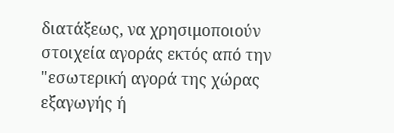διατάξεως, να χρησιμοποιούν στοιχεία αγοράς εκτός από την "εσωτερική αγορά της χώρας εξαγωγής ή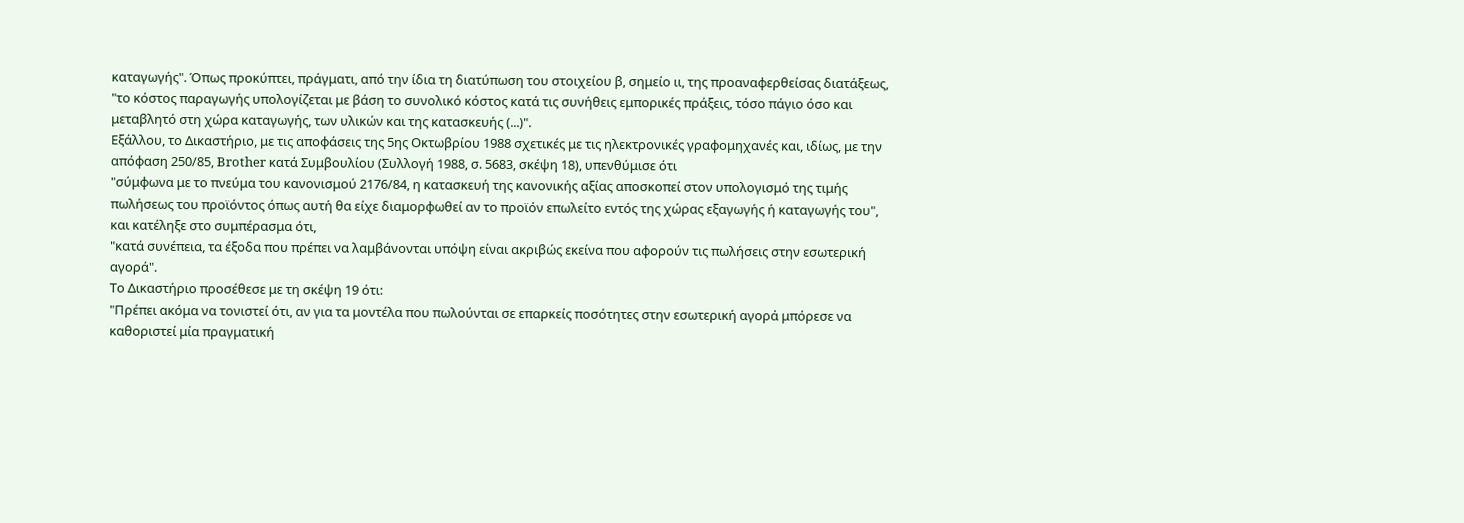καταγωγής". Όπως προκύπτει, πράγματι, από την ίδια τη διατύπωση του στοιχείου β, σημείο ιι, της προαναφερθείσας διατάξεως,
"το κόστος παραγωγής υπολογίζεται με βάση το συνολικό κόστος κατά τις συνήθεις εμπορικές πράξεις, τόσο πάγιο όσο και μεταβλητό στη χώρα καταγωγής, των υλικών και της κατασκευής (...)".
Εξάλλου, το Δικαστήριο, με τις αποφάσεις της 5ης Οκτωβρίου 1988 σχετικές με τις ηλεκτρονικές γραφομηχανές και, ιδίως, με την απόφαση 250/85, Brother κατά Συμβουλίου (Συλλογή 1988, σ. 5683, σκέψη 18), υπενθύμισε ότι
"σύμφωνα με το πνεύμα του κανονισμού 2176/84, η κατασκευή της κανονικής αξίας αποσκοπεί στον υπολογισμό της τιμής πωλήσεως του προϊόντος όπως αυτή θα είχε διαμορφωθεί αν το προϊόν επωλείτο εντός της χώρας εξαγωγής ή καταγωγής του",
και κατέληξε στο συμπέρασμα ότι,
"κατά συνέπεια, τα έξοδα που πρέπει να λαμβάνονται υπόψη είναι ακριβώς εκείνα που αφορούν τις πωλήσεις στην εσωτερική αγορά".
Το Δικαστήριο προσέθεσε με τη σκέψη 19 ότι:
"Πρέπει ακόμα να τονιστεί ότι, αν για τα μοντέλα που πωλούνται σε επαρκείς ποσότητες στην εσωτερική αγορά μπόρεσε να καθοριστεί μία πραγματική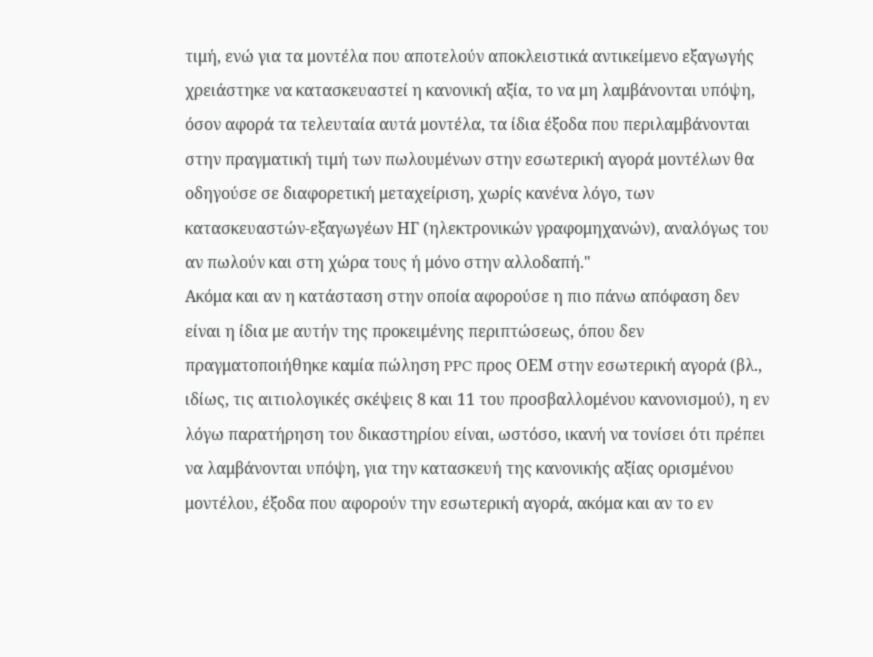τιμή, ενώ για τα μοντέλα που αποτελούν αποκλειστικά αντικείμενο εξαγωγής χρειάστηκε να κατασκευαστεί η κανονική αξία, το να μη λαμβάνονται υπόψη, όσον αφορά τα τελευταία αυτά μοντέλα, τα ίδια έξοδα που περιλαμβάνονται στην πραγματική τιμή των πωλουμένων στην εσωτερική αγορά μοντέλων θα οδηγούσε σε διαφορετική μεταχείριση, χωρίς κανένα λόγο, των κατασκευαστών-εξαγωγέων ΗΓ (ηλεκτρονικών γραφομηχανών), αναλόγως του αν πωλούν και στη χώρα τους ή μόνο στην αλλοδαπή."
Ακόμα και αν η κατάσταση στην οποία αφορούσε η πιο πάνω απόφαση δεν είναι η ίδια με αυτήν της προκειμένης περιπτώσεως, όπου δεν πραγματοποιήθηκε καμία πώληση PPC προς ΟΕΜ στην εσωτερική αγορά (βλ., ιδίως, τις αιτιολογικές σκέψεις 8 και 11 του προσβαλλομένου κανονισμού), η εν λόγω παρατήρηση του δικαστηρίου είναι, ωστόσο, ικανή να τονίσει ότι πρέπει να λαμβάνονται υπόψη, για την κατασκευή της κανονικής αξίας ορισμένου μοντέλου, έξοδα που αφορούν την εσωτερική αγορά, ακόμα και αν το εν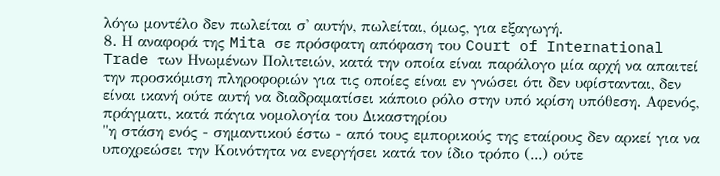λόγω μοντέλο δεν πωλείται σ' αυτήν, πωλείται, όμως, για εξαγωγή.
8. Η αναφορά της Mita σε πρόσφατη απόφαση του Court of International Trade των Ηνωμένων Πολιτειών, κατά την οποία είναι παράλογο μία αρχή να απαιτεί την προσκόμιση πληροφοριών για τις οποίες είναι εν γνώσει ότι δεν υφίστανται, δεν είναι ικανή ούτε αυτή να διαδραματίσει κάποιο ρόλο στην υπό κρίση υπόθεση. Αφενός, πράγματι, κατά πάγια νομολογία του Δικαστηρίου
"η στάση ενός - σημαντικού έστω - από τους εμπορικούς της εταίρους δεν αρκεί για να υποχρεώσει την Κοινότητα να ενεργήσει κατά τον ίδιο τρόπο (...) ούτε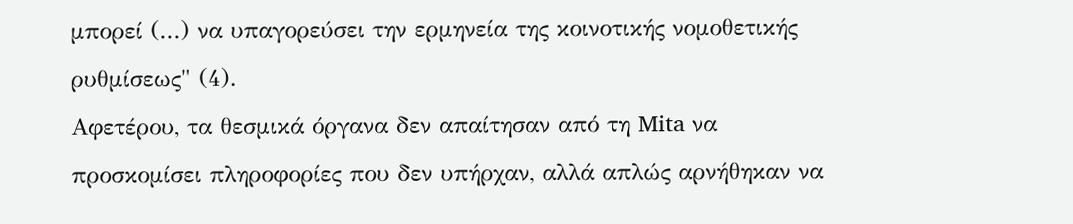μπορεί (...) να υπαγορεύσει την ερμηνεία της κοινοτικής νομοθετικής ρυθμίσεως" (4).
Αφετέρου, τα θεσμικά όργανα δεν απαίτησαν από τη Mita να προσκομίσει πληροφορίες που δεν υπήρχαν, αλλά απλώς αρνήθηκαν να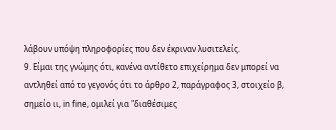λάβουν υπόψη πληροφορίες που δεν έκριναν λυσιτελείς.
9. Είμαι της γνώμης ότι, κανένα αντίθετο επιχείρημα δεν μπορεί να αντληθεί από το γεγονός ότι το άρθρο 2, παράγραφος 3, στοιχείο β, σημείο ιι, in fine, ομιλεί για "διαθέσιμες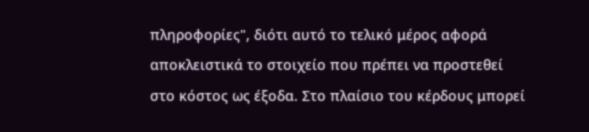πληροφορίες", διότι αυτό το τελικό μέρος αφορά αποκλειστικά το στοιχείο που πρέπει να προστεθεί στο κόστος ως έξοδα. Στο πλαίσιο του κέρδους μπορεί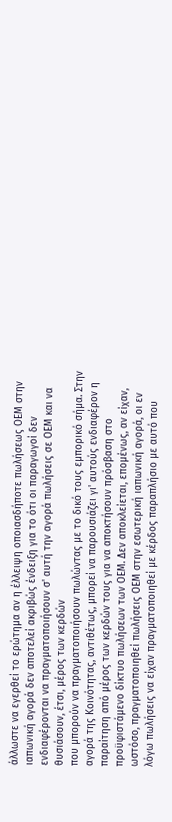άλλωστε να εγερθεί το ερώτημα αν η έλλειψη οποιασδήποτε πωλήσεως ΟΕΜ στην ιαπωνική αγορά δεν αποτελεί ακριβώς ένδειξη για το ότι οι παραγωγοί δεν ενδιαφέρονται να πραγματοποιήσουν σ' αυτή την αγορά πωλήσεις σε ΟΕΜ και να θυσιάσουν, έτσι, μέρος των κερδών
που μπορούν να πραγματοποιήσουν πωλώντας με το δικό τους εμπορικό σήμα. Στην αγορά της Κοινότητας, αντιθέτως, μπορεί να παρουσιάζει γι' αυτούς ενδιαφέρον η παραίτηση από μέρος των κερδών τους για να αποκτήσουν πρόσβαση στο προϋφιστάμενο δίκτυο πωλήσεων των ΟΕΜ. Δεν αποκλείεται, επομένως, αν είχαν, ωστόσο, πραγματοποιηθεί πωλήσεις ΟΕΜ στην εσωτερική ιαπωνική αγορά, οι εν λόγω πωλήσεις να είχαν πραγματοποιηθεί με κέρδος παραπλήσιο με αυτό που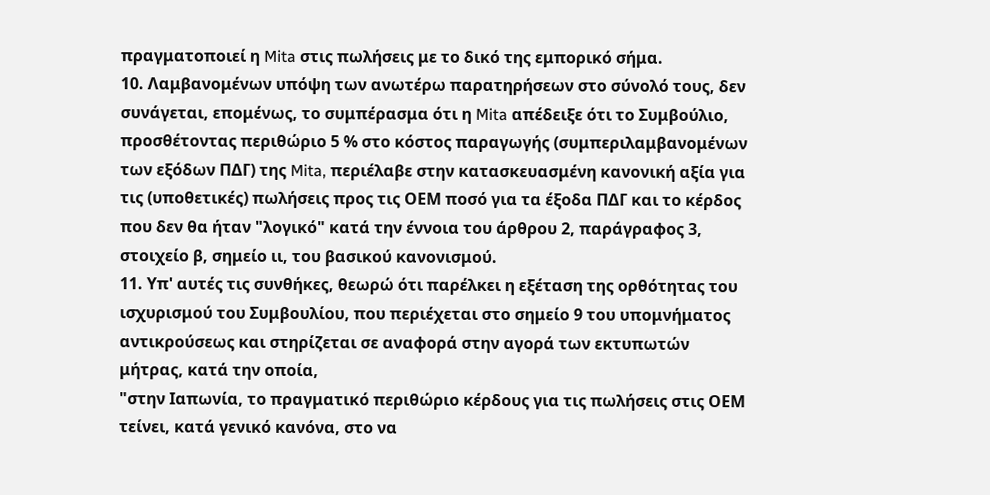πραγματοποιεί η Mita στις πωλήσεις με το δικό της εμπορικό σήμα.
10. Λαμβανομένων υπόψη των ανωτέρω παρατηρήσεων στο σύνολό τους, δεν συνάγεται, επομένως, το συμπέρασμα ότι η Mita απέδειξε ότι το Συμβούλιο, προσθέτοντας περιθώριο 5 % στο κόστος παραγωγής (συμπεριλαμβανομένων των εξόδων ΠΔΓ) της Mita, περιέλαβε στην κατασκευασμένη κανονική αξία για τις (υποθετικές) πωλήσεις προς τις ΟΕΜ ποσό για τα έξοδα ΠΔΓ και το κέρδος που δεν θα ήταν "λογικό" κατά την έννοια του άρθρου 2, παράγραφος 3, στοιχείο β, σημείο ιι, του βασικού κανονισμού.
11. Υπ' αυτές τις συνθήκες, θεωρώ ότι παρέλκει η εξέταση της ορθότητας του ισχυρισμού του Συμβουλίου, που περιέχεται στο σημείο 9 του υπομνήματος αντικρούσεως και στηρίζεται σε αναφορά στην αγορά των εκτυπωτών μήτρας, κατά την οποία,
"στην Ιαπωνία, το πραγματικό περιθώριο κέρδους για τις πωλήσεις στις ΟΕΜ τείνει, κατά γενικό κανόνα, στο να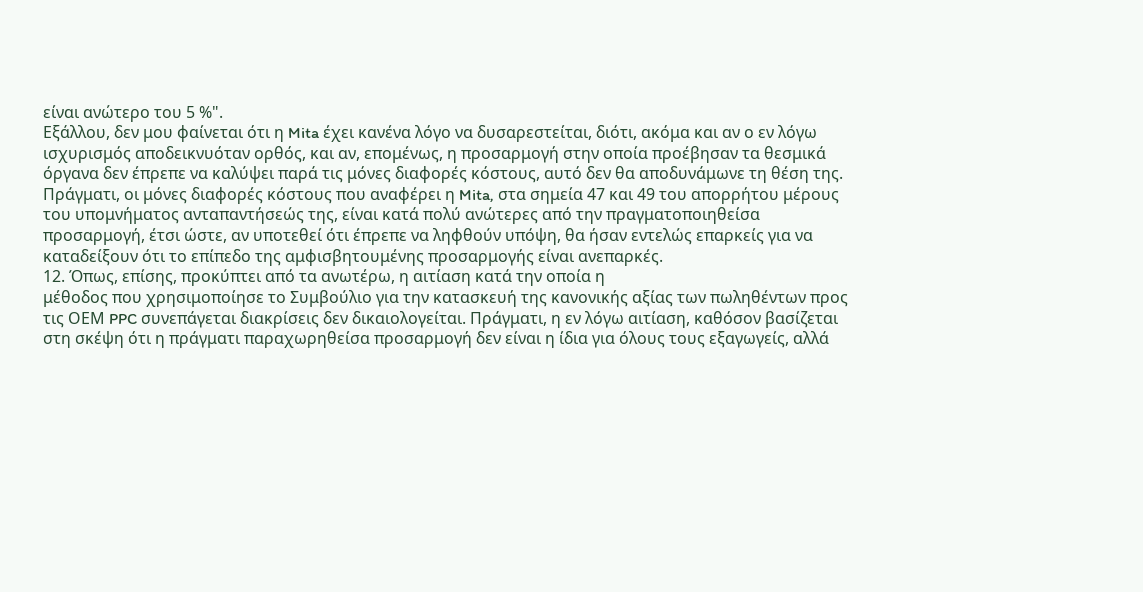είναι ανώτερο του 5 %".
Εξάλλου, δεν μου φαίνεται ότι η Mita έχει κανένα λόγο να δυσαρεστείται, διότι, ακόμα και αν ο εν λόγω ισχυρισμός αποδεικνυόταν ορθός, και αν, επομένως, η προσαρμογή στην οποία προέβησαν τα θεσμικά όργανα δεν έπρεπε να καλύψει παρά τις μόνες διαφορές κόστους, αυτό δεν θα αποδυνάμωνε τη θέση της. Πράγματι, οι μόνες διαφορές κόστους που αναφέρει η Mita, στα σημεία 47 και 49 του απορρήτου μέρους του υπομνήματος ανταπαντήσεώς της, είναι κατά πολύ ανώτερες από την πραγματοποιηθείσα προσαρμογή, έτσι ώστε, αν υποτεθεί ότι έπρεπε να ληφθούν υπόψη, θα ήσαν εντελώς επαρκείς για να καταδείξουν ότι το επίπεδο της αμφισβητουμένης προσαρμογής είναι ανεπαρκές.
12. Όπως, επίσης, προκύπτει από τα ανωτέρω, η αιτίαση κατά την οποία η
μέθοδος που χρησιμοποίησε το Συμβούλιο για την κατασκευή της κανονικής αξίας των πωληθέντων προς τις ΟΕΜ PPC συνεπάγεται διακρίσεις δεν δικαιολογείται. Πράγματι, η εν λόγω αιτίαση, καθόσον βασίζεται στη σκέψη ότι η πράγματι παραχωρηθείσα προσαρμογή δεν είναι η ίδια για όλους τους εξαγωγείς, αλλά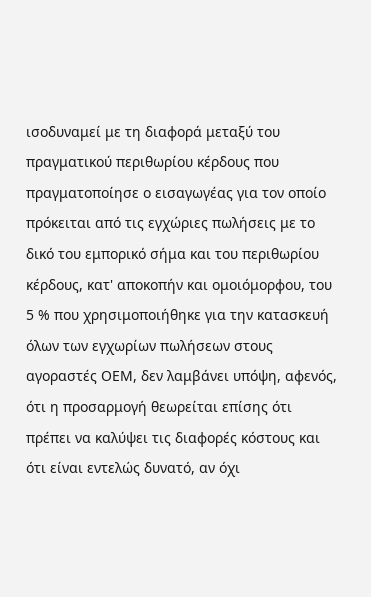ισοδυναμεί με τη διαφορά μεταξύ του πραγματικού περιθωρίου κέρδους που πραγματοποίησε ο εισαγωγέας για τον οποίο πρόκειται από τις εγχώριες πωλήσεις με το δικό του εμπορικό σήμα και του περιθωρίου κέρδους, κατ' αποκοπήν και ομοιόμορφου, του 5 % που χρησιμοποιήθηκε για την κατασκευή όλων των εγχωρίων πωλήσεων στους αγοραστές ΟΕΜ, δεν λαμβάνει υπόψη, αφενός, ότι η προσαρμογή θεωρείται επίσης ότι πρέπει να καλύψει τις διαφορές κόστους και ότι είναι εντελώς δυνατό, αν όχι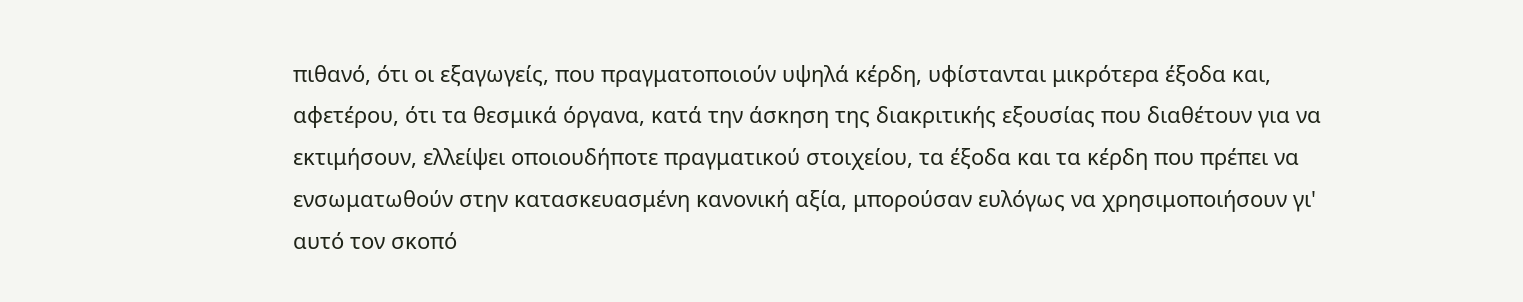πιθανό, ότι οι εξαγωγείς, που πραγματοποιούν υψηλά κέρδη, υφίστανται μικρότερα έξοδα και, αφετέρου, ότι τα θεσμικά όργανα, κατά την άσκηση της διακριτικής εξουσίας που διαθέτουν για να εκτιμήσουν, ελλείψει οποιουδήποτε πραγματικού στοιχείου, τα έξοδα και τα κέρδη που πρέπει να ενσωματωθούν στην κατασκευασμένη κανονική αξία, μπορούσαν ευλόγως να χρησιμοποιήσουν γι' αυτό τον σκοπό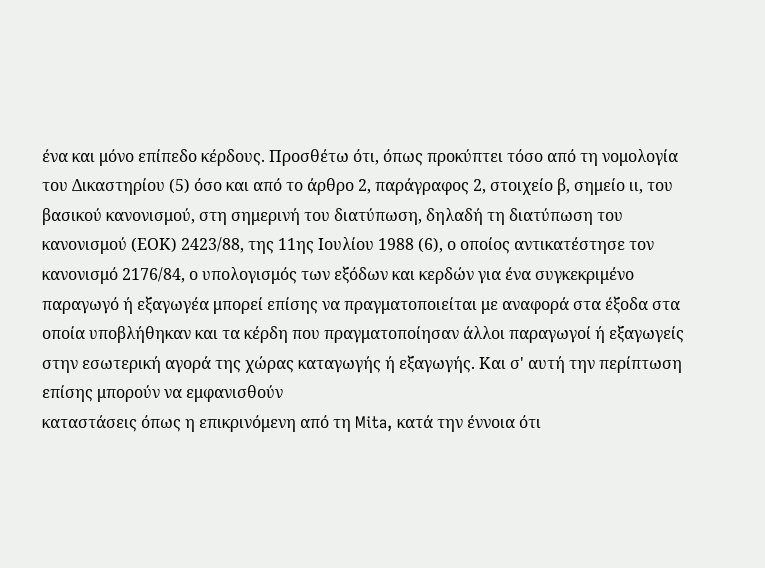ένα και μόνο επίπεδο κέρδους. Προσθέτω ότι, όπως προκύπτει τόσο από τη νομολογία του Δικαστηρίου (5) όσο και από το άρθρο 2, παράγραφος 2, στοιχείο β, σημείο ιι, του βασικού κανονισμού, στη σημερινή του διατύπωση, δηλαδή τη διατύπωση του κανονισμού (ΕΟΚ) 2423/88, της 11ης Ιουλίου 1988 (6), ο οποίος αντικατέστησε τον κανονισμό 2176/84, ο υπολογισμός των εξόδων και κερδών για ένα συγκεκριμένο παραγωγό ή εξαγωγέα μπορεί επίσης να πραγματοποιείται με αναφορά στα έξοδα στα οποία υποβλήθηκαν και τα κέρδη που πραγματοποίησαν άλλοι παραγωγοί ή εξαγωγείς στην εσωτερική αγορά της χώρας καταγωγής ή εξαγωγής. Και σ' αυτή την περίπτωση επίσης μπορούν να εμφανισθούν
καταστάσεις όπως η επικρινόμενη από τη Mita, κατά την έννοια ότι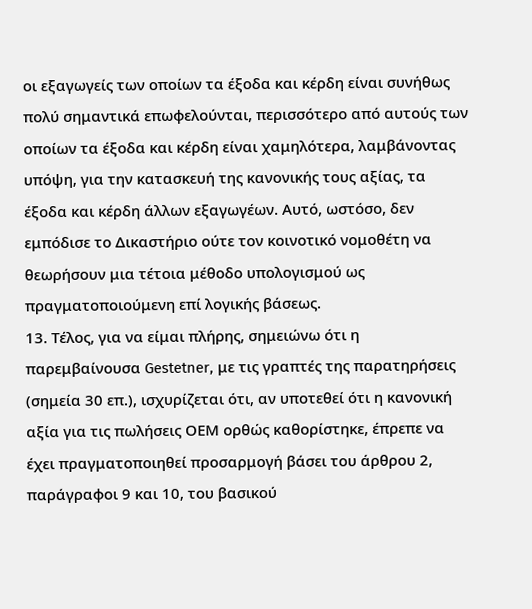οι εξαγωγείς των οποίων τα έξοδα και κέρδη είναι συνήθως πολύ σημαντικά επωφελούνται, περισσότερο από αυτούς των οποίων τα έξοδα και κέρδη είναι χαμηλότερα, λαμβάνοντας υπόψη, για την κατασκευή της κανονικής τους αξίας, τα έξοδα και κέρδη άλλων εξαγωγέων. Αυτό, ωστόσο, δεν εμπόδισε το Δικαστήριο ούτε τον κοινοτικό νομοθέτη να θεωρήσουν μια τέτοια μέθοδο υπολογισμού ως πραγματοποιούμενη επί λογικής βάσεως.
13. Τέλος, για να είμαι πλήρης, σημειώνω ότι η παρεμβαίνουσα Gestetner, με τις γραπτές της παρατηρήσεις (σημεία 30 επ.), ισχυρίζεται ότι, αν υποτεθεί ότι η κανονική αξία για τις πωλήσεις ΟΕΜ ορθώς καθορίστηκε, έπρεπε να έχει πραγματοποιηθεί προσαρμογή βάσει του άρθρου 2, παράγραφοι 9 και 10, του βασικού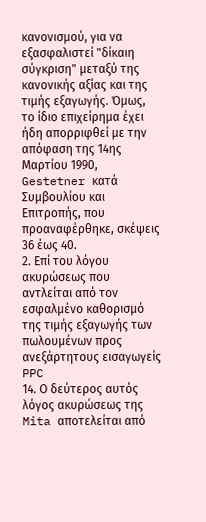κανονισμού, για να εξασφαλιστεί "δίκαιη σύγκριση" μεταξύ της κανονικής αξίας και της τιμής εξαγωγής. Όμως, το ίδιο επιχείρημα έχει ήδη απορριφθεί με την απόφαση της 14ης Μαρτίου 1990, Gestetner κατά Συμβουλίου και Επιτροπής, που προαναφέρθηκε, σκέψεις 36 έως 40.
2. Επί του λόγου ακυρώσεως που αντλείται από τον εσφαλμένο καθορισμό της τιμής εξαγωγής των πωλουμένων προς ανεξάρτητους εισαγωγείς PPC
14. Ο δεύτερος αυτός λόγος ακυρώσεως της Mita αποτελείται από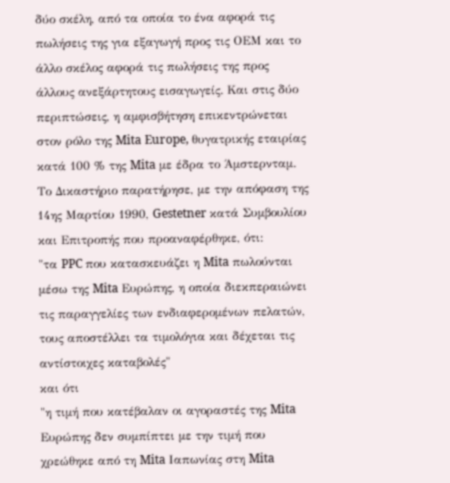δύο σκέλη, από τα οποία το ένα αφορά τις πωλήσεις της για εξαγωγή προς τις ΟΕΜ και το άλλο σκέλος αφορά τις πωλήσεις της προς άλλους ανεξάρτητους εισαγωγείς. Και στις δύο περιπτώσεις, η αμφισβήτηση επικεντρώνεται στον ρόλο της Mita Europe, θυγατρικής εταιρίας κατά 100 % της Mita με έδρα το Άμστερνταμ. Το Δικαστήριο παρατήρησε, με την απόφαση της 14ης Μαρτίου 1990, Gestetner κατά Συμβουλίου και Επιτροπής που προαναφέρθηκε, ότι:
"τα PPC που κατασκευάζει η Mita πωλούνται μέσω της Mita Ευρώπης, η οποία διεκπεραιώνει τις παραγγελίες των ενδιαφερομένων πελατών, τους αποστέλλει τα τιμολόγια και δέχεται τις αντίστοιχες καταβολές"
και ότι
"η τιμή που κατέβαλαν οι αγοραστές της Mita Ευρώπης δεν συμπίπτει με την τιμή που χρεώθηκε από τη Mita Ιαπωνίας στη Mita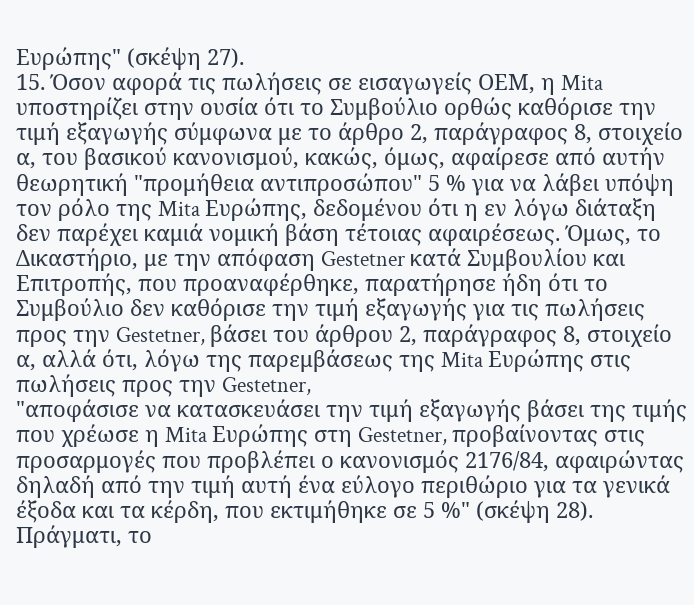Ευρώπης" (σκέψη 27).
15. Όσον αφορά τις πωλήσεις σε εισαγωγείς ΟΕΜ, η Mita υποστηρίζει στην ουσία ότι το Συμβούλιο ορθώς καθόρισε την τιμή εξαγωγής σύμφωνα με το άρθρο 2, παράγραφος 8, στοιχείο α, του βασικού κανονισμού, κακώς, όμως, αφαίρεσε από αυτήν θεωρητική "προμήθεια αντιπροσώπου" 5 % για να λάβει υπόψη τον ρόλο της Mita Ευρώπης, δεδομένου ότι η εν λόγω διάταξη δεν παρέχει καμιά νομική βάση τέτοιας αφαιρέσεως. Όμως, το Δικαστήριο, με την απόφαση Gestetner κατά Συμβουλίου και Επιτροπής, που προαναφέρθηκε, παρατήρησε ήδη ότι το Συμβούλιο δεν καθόρισε την τιμή εξαγωγής για τις πωλήσεις προς την Gestetner, βάσει του άρθρου 2, παράγραφος 8, στοιχείο α, αλλά ότι, λόγω της παρεμβάσεως της Mita Ευρώπης στις πωλήσεις προς την Gestetner,
"αποφάσισε να κατασκευάσει την τιμή εξαγωγής βάσει της τιμής που χρέωσε η Mita Ευρώπης στη Gestetner, προβαίνοντας στις προσαρμογές που προβλέπει ο κανονισμός 2176/84, αφαιρώντας δηλαδή από την τιμή αυτή ένα εύλογο περιθώριο για τα γενικά έξοδα και τα κέρδη, που εκτιμήθηκε σε 5 %" (σκέψη 28).
Πράγματι, το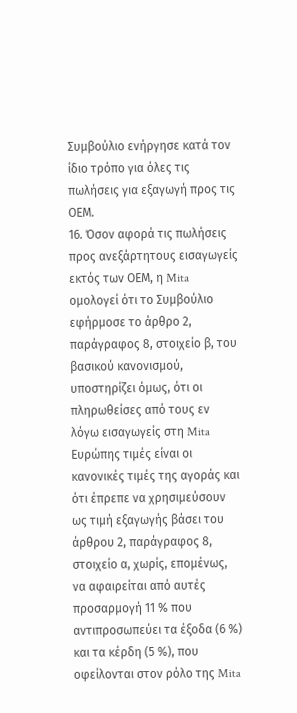Συμβούλιο ενήργησε κατά τον ίδιο τρόπο για όλες τις πωλήσεις για εξαγωγή προς τις ΟΕΜ.
16. Όσον αφορά τις πωλήσεις προς ανεξάρτητους εισαγωγείς εκτός των ΟΕΜ, η Mita ομολογεί ότι το Συμβούλιο εφήρμοσε το άρθρο 2, παράγραφος 8, στοιχείο β, του βασικού κανονισμού, υποστηρίζει όμως, ότι οι πληρωθείσες από τους εν λόγω εισαγωγείς στη Mita Ευρώπης τιμές είναι οι κανονικές τιμές της αγοράς και ότι έπρεπε να χρησιμεύσουν ως τιμή εξαγωγής βάσει του άρθρου 2, παράγραφος 8, στοιχείο α, χωρίς, επομένως, να αφαιρείται από αυτές προσαρμογή 11 % που αντιπροσωπεύει τα έξοδα (6 %) και τα κέρδη (5 %), που οφείλονται στον ρόλο της Mita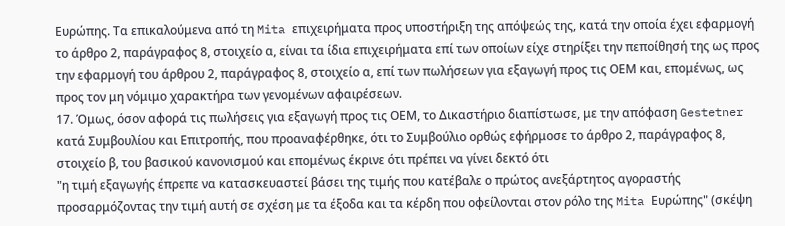Ευρώπης. Τα επικαλούμενα από τη Mita επιχειρήματα προς υποστήριξη της απόψεώς της, κατά την οποία έχει εφαρμογή το άρθρο 2, παράγραφος 8, στοιχείο α, είναι τα ίδια επιχειρήματα επί των οποίων είχε στηρίξει την πεποίθησή της ως προς την εφαρμογή του άρθρου 2, παράγραφος 8, στοιχείο α, επί των πωλήσεων για εξαγωγή προς τις ΟΕΜ και, επομένως, ως προς τον μη νόμιμο χαρακτήρα των γενομένων αφαιρέσεων.
17. Όμως, όσον αφορά τις πωλήσεις για εξαγωγή προς τις ΟΕΜ, το Δικαστήριο διαπίστωσε, με την απόφαση Gestetner κατά Συμβουλίου και Επιτροπής, που προαναφέρθηκε, ότι το Συμβούλιο ορθώς εφήρμοσε το άρθρο 2, παράγραφος 8, στοιχείο β, του βασικού κανονισμού και επομένως έκρινε ότι πρέπει να γίνει δεκτό ότι
"η τιμή εξαγωγής έπρεπε να κατασκευαστεί βάσει της τιμής που κατέβαλε ο πρώτος ανεξάρτητος αγοραστής προσαρμόζοντας την τιμή αυτή σε σχέση με τα έξοδα και τα κέρδη που οφείλονται στον ρόλο της Mita Ευρώπης" (σκέψη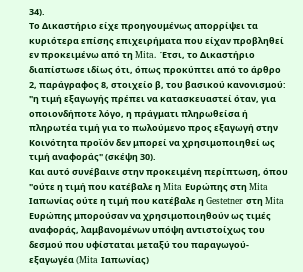34).
Το Δικαστήριο είχε προηγουμένως απορρίψει τα κυριότερα επίσης επιχειρήματα που είχαν προβληθεί εν προκειμένω από τη Mita. Έτσι, το Δικαστήριο διαπίστωσε ιδίως ότι, όπως προκύπτει από το άρθρο 2, παράγραφος 8, στοιχείο β, του βασικού κανονισμού:
"η τιμή εξαγωγής πρέπει να κατασκευαστεί όταν, για οποιονδήποτε λόγο, η πράγματι πληρωθείσα ή πληρωτέα τιμή για το πωλούμενο προς εξαγωγή στην Κοινότητα προϊόν δεν μπορεί να χρησιμοποιηθεί ως τιμή αναφοράς" (σκέψη 30).
Και αυτό συνέβαινε στην προκειμένη περίπτωση, όπου
"ούτε η τιμή που κατέβαλε η Mita Ευρώπης στη Mita Ιαπωνίας ούτε η τιμή που κατέβαλε η Gestetner στη Mita Ευρώπης μπορούσαν να χρησιμοποιηθούν ως τιμές αναφοράς, λαμβανομένων υπόψη αντιστοίχως του δεσμού που υφίσταται μεταξύ του παραγωγού-εξαγωγέα (Mita Ιαπωνίας)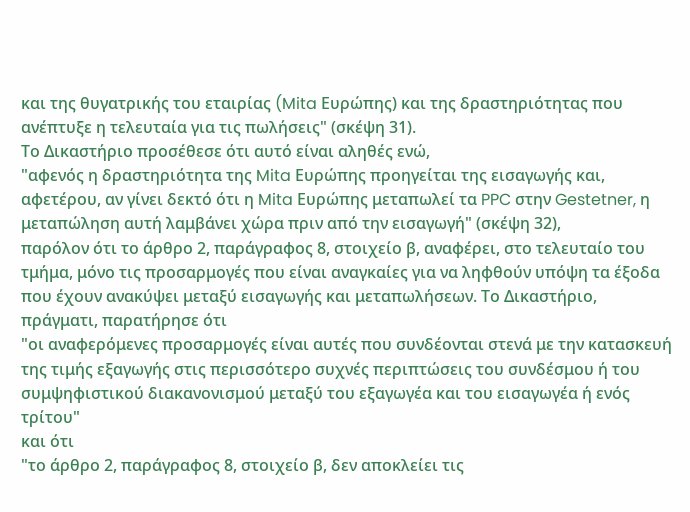και της θυγατρικής του εταιρίας (Mita Ευρώπης) και της δραστηριότητας που ανέπτυξε η τελευταία για τις πωλήσεις" (σκέψη 31).
Το Δικαστήριο προσέθεσε ότι αυτό είναι αληθές ενώ,
"αφενός η δραστηριότητα της Mita Ευρώπης προηγείται της εισαγωγής και, αφετέρου, αν γίνει δεκτό ότι η Mita Ευρώπης μεταπωλεί τα PPC στην Gestetner, η μεταπώληση αυτή λαμβάνει χώρα πριν από την εισαγωγή" (σκέψη 32),
παρόλον ότι το άρθρο 2, παράγραφος 8, στοιχείο β, αναφέρει, στο τελευταίο του τμήμα, μόνο τις προσαρμογές που είναι αναγκαίες για να ληφθούν υπόψη τα έξοδα που έχουν ανακύψει μεταξύ εισαγωγής και μεταπωλήσεων. Το Δικαστήριο, πράγματι, παρατήρησε ότι
"οι αναφερόμενες προσαρμογές είναι αυτές που συνδέονται στενά με την κατασκευή της τιμής εξαγωγής στις περισσότερο συχνές περιπτώσεις του συνδέσμου ή του συμψηφιστικού διακανονισμού μεταξύ του εξαγωγέα και του εισαγωγέα ή ενός τρίτου"
και ότι
"το άρθρο 2, παράγραφος 8, στοιχείο β, δεν αποκλείει τις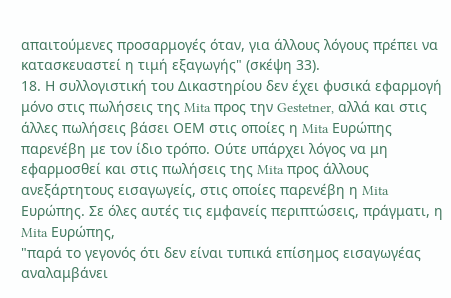απαιτούμενες προσαρμογές όταν, για άλλους λόγους πρέπει να κατασκευαστεί η τιμή εξαγωγής" (σκέψη 33).
18. Η συλλογιστική του Δικαστηρίου δεν έχει φυσικά εφαρμογή μόνο στις πωλήσεις της Mita προς την Gestetner, αλλά και στις άλλες πωλήσεις βάσει ΟΕΜ στις οποίες η Mita Ευρώπης παρενέβη με τον ίδιο τρόπο. Ούτε υπάρχει λόγος να μη εφαρμοσθεί και στις πωλήσεις της Mita προς άλλους ανεξάρτητους εισαγωγείς, στις οποίες παρενέβη η Mita Ευρώπης. Σε όλες αυτές τις εμφανείς περιπτώσεις, πράγματι, η Mita Ευρώπης,
"παρά το γεγονός ότι δεν είναι τυπικά επίσημος εισαγωγέας αναλαμβάνει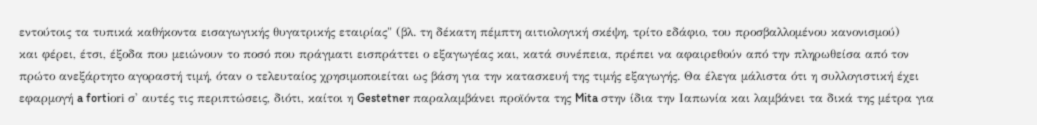εντούτοις τα τυπικά καθήκοντα εισαγωγικής θυγατρικής εταιρίας" (βλ. τη δέκατη πέμπτη αιτιολογική σκέψη, τρίτο εδάφιο, του προσβαλλομένου κανονισμού)
και φέρει, έτσι, έξοδα που μειώνουν το ποσό που πράγματι εισπράττει ο εξαγωγέας και, κατά συνέπεια, πρέπει να αφαιρεθούν από την πληρωθείσα από τον πρώτο ανεξάρτητο αγοραστή τιμή, όταν ο τελευταίος χρησιμοποιείται ως βάση για την κατασκευή της τιμής εξαγωγής. Θα έλεγα μάλιστα ότι η συλλογιστική έχει εφαρμογή a fortiοri σ' αυτές τις περιπτώσεις, διότι, καίτοι η Gestetner παραλαμβάνει προϊόντα της Mita στην ίδια την Ιαπωνία και λαμβάνει τα δικά της μέτρα για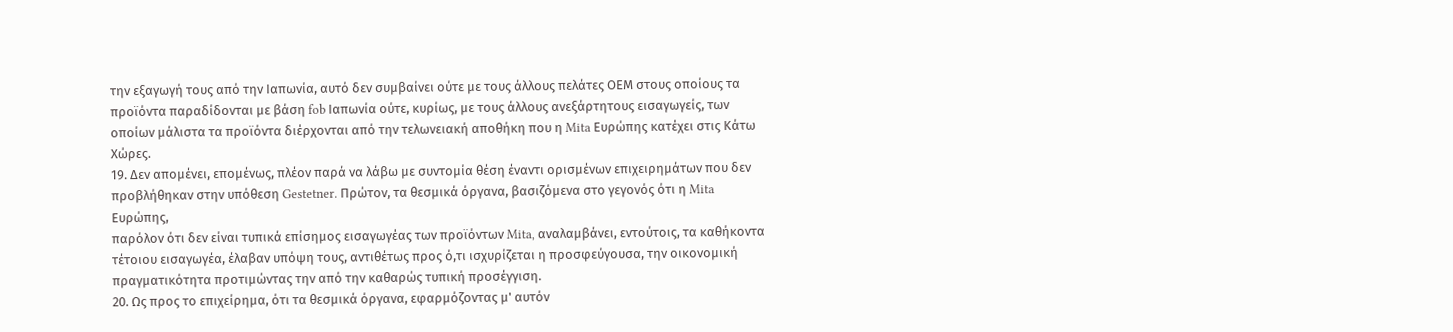την εξαγωγή τους από την Ιαπωνία, αυτό δεν συμβαίνει ούτε με τους άλλους πελάτες ΟΕΜ στους οποίους τα προϊόντα παραδίδονται με βάση fob Ιαπωνία ούτε, κυρίως, με τους άλλους ανεξάρτητους εισαγωγείς, των οποίων μάλιστα τα προϊόντα διέρχονται από την τελωνειακή αποθήκη που η Mita Ευρώπης κατέχει στις Κάτω Χώρες.
19. Δεν απομένει, επομένως, πλέον παρά να λάβω με συντομία θέση έναντι ορισμένων επιχειρημάτων που δεν προβλήθηκαν στην υπόθεση Gestetner. Πρώτον, τα θεσμικά όργανα, βασιζόμενα στο γεγονός ότι η Mita Ευρώπης,
παρόλον ότι δεν είναι τυπικά επίσημος εισαγωγέας των προϊόντων Mita, αναλαμβάνει, εντούτοις, τα καθήκοντα τέτοιου εισαγωγέα, έλαβαν υπόψη τους, αντιθέτως προς ό,τι ισχυρίζεται η προσφεύγουσα, την οικονομική πραγματικότητα προτιμώντας την από την καθαρώς τυπική προσέγγιση.
20. Ως προς το επιχείρημα, ότι τα θεσμικά όργανα, εφαρμόζοντας μ' αυτόν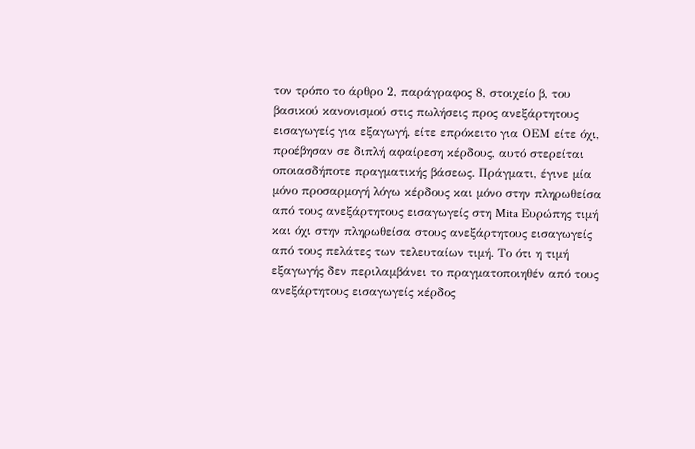τον τρόπο το άρθρο 2, παράγραφος 8, στοιχείο β, του βασικού κανονισμού στις πωλήσεις προς ανεξάρτητους εισαγωγείς για εξαγωγή, είτε επρόκειτο για ΟΕΜ είτε όχι, προέβησαν σε διπλή αφαίρεση κέρδους, αυτό στερείται οποιασδήποτε πραγματικής βάσεως. Πράγματι, έγινε μία μόνο προσαρμογή λόγω κέρδους και μόνο στην πληρωθείσα από τους ανεξάρτητους εισαγωγείς στη Mita Ευρώπης τιμή και όχι στην πληρωθείσα στους ανεξάρτητους εισαγωγείς από τους πελάτες των τελευταίων τιμή. Το ότι η τιμή εξαγωγής δεν περιλαμβάνει το πραγματοποιηθέν από τους ανεξάρτητους εισαγωγείς κέρδος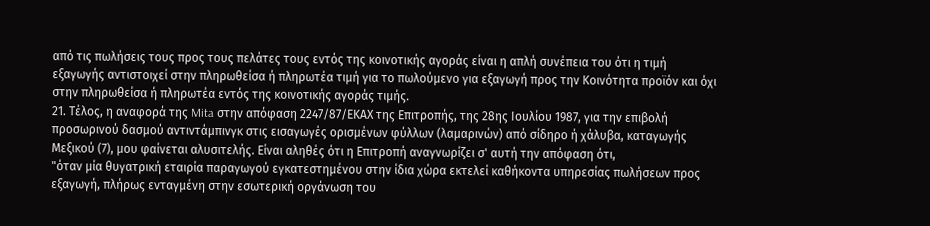από τις πωλήσεις τους προς τους πελάτες τους εντός της κοινοτικής αγοράς είναι η απλή συνέπεια του ότι η τιμή εξαγωγής αντιστοιχεί στην πληρωθείσα ή πληρωτέα τιμή για το πωλούμενο για εξαγωγή προς την Κοινότητα προϊόν και όχι στην πληρωθείσα ή πληρωτέα εντός της κοινοτικής αγοράς τιμής.
21. Τέλος, η αναφορά της Mita στην απόφαση 2247/87/ΕΚΑΧ της Επιτροπής, της 28ης Ιουλίου 1987, για την επιβολή προσωρινού δασμού αντιντάμπινγκ στις εισαγωγές ορισμένων φύλλων (λαμαρινών) από σίδηρο ή χάλυβα, καταγωγής Μεξικού (7), μου φαίνεται αλυσιτελής. Είναι αληθές ότι η Επιτροπή αναγνωρίζει σ' αυτή την απόφαση ότι,
"όταν μία θυγατρική εταιρία παραγωγού εγκατεστημένου στην ίδια χώρα εκτελεί καθήκοντα υπηρεσίας πωλήσεων προς εξαγωγή, πλήρως ενταγμένη στην εσωτερική οργάνωση του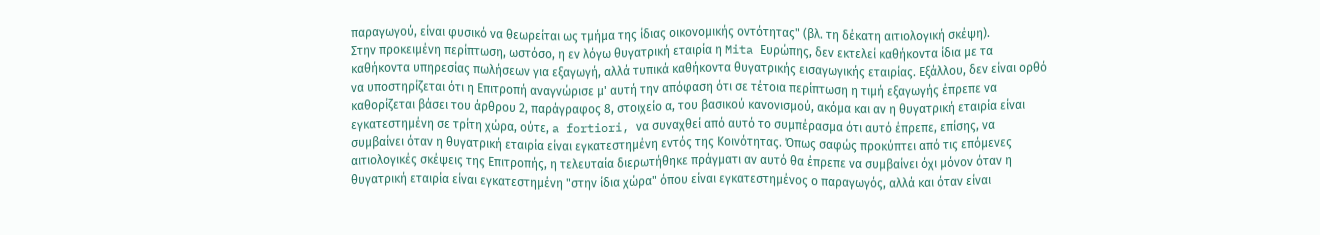παραγωγού, είναι φυσικό να θεωρείται ως τμήμα της ίδιας οικονομικής οντότητας" (βλ. τη δέκατη αιτιολογική σκέψη).
Στην προκειμένη περίπτωση, ωστόσο, η εν λόγω θυγατρική εταιρία η Mita Ευρώπης, δεν εκτελεί καθήκοντα ίδια με τα καθήκοντα υπηρεσίας πωλήσεων για εξαγωγή, αλλά τυπικά καθήκοντα θυγατρικής εισαγωγικής εταιρίας. Εξάλλου, δεν είναι ορθό να υποστηρίζεται ότι η Επιτροπή αναγνώρισε μ' αυτή την απόφαση ότι σε τέτοια περίπτωση η τιμή εξαγωγής έπρεπε να καθορίζεται βάσει του άρθρου 2, παράγραφος 8, στοιχείο α, του βασικού κανονισμού, ακόμα και αν η θυγατρική εταιρία είναι εγκατεστημένη σε τρίτη χώρα, ούτε, a fortiori, να συναχθεί από αυτό το συμπέρασμα ότι αυτό έπρεπε, επίσης, να συμβαίνει όταν η θυγατρική εταιρία είναι εγκατεστημένη εντός της Κοινότητας. Όπως σαφώς προκύπτει από τις επόμενες αιτιολογικές σκέψεις της Επιτροπής, η τελευταία διερωτήθηκε πράγματι αν αυτό θα έπρεπε να συμβαίνει όχι μόνον όταν η θυγατρική εταιρία είναι εγκατεστημένη "στην ίδια χώρα" όπου είναι εγκατεστημένος ο παραγωγός, αλλά και όταν είναι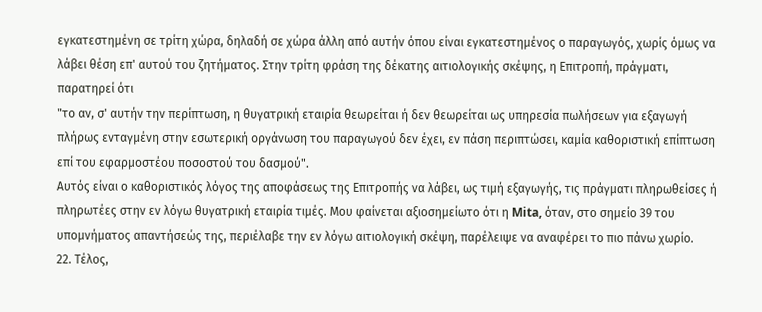εγκατεστημένη σε τρίτη χώρα, δηλαδή σε χώρα άλλη από αυτήν όπου είναι εγκατεστημένος ο παραγωγός, χωρίς όμως να λάβει θέση επ' αυτού του ζητήματος. Στην τρίτη φράση της δέκατης αιτιολογικής σκέψης, η Επιτροπή, πράγματι, παρατηρεί ότι
"το αν, σ' αυτήν την περίπτωση, η θυγατρική εταιρία θεωρείται ή δεν θεωρείται ως υπηρεσία πωλήσεων για εξαγωγή πλήρως ενταγμένη στην εσωτερική οργάνωση του παραγωγού δεν έχει, εν πάση περιπτώσει, καμία καθοριστική επίπτωση επί του εφαρμοστέου ποσοστού του δασμού".
Αυτός είναι ο καθοριστικός λόγος της αποφάσεως της Επιτροπής να λάβει, ως τιμή εξαγωγής, τις πράγματι πληρωθείσες ή πληρωτέες στην εν λόγω θυγατρική εταιρία τιμές. Μου φαίνεται αξιοσημείωτο ότι η Mita, όταν, στο σημείο 39 του υπομνήματος απαντήσεώς της, περιέλαβε την εν λόγω αιτιολογική σκέψη, παρέλειψε να αναφέρει το πιο πάνω χωρίο.
22. Τέλος,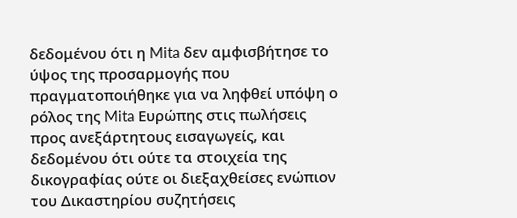δεδομένου ότι η Mita δεν αμφισβήτησε το ύψος της προσαρμογής που πραγματοποιήθηκε για να ληφθεί υπόψη ο ρόλος της Mita Ευρώπης στις πωλήσεις προς ανεξάρτητους εισαγωγείς, και δεδομένου ότι ούτε τα στοιχεία της δικογραφίας ούτε οι διεξαχθείσες ενώπιον του Δικαστηρίου συζητήσεις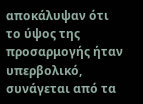αποκάλυψαν ότι το ύψος της προσαρμογής ήταν υπερβολικό, συνάγεται από τα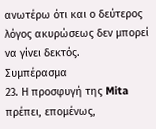ανωτέρω ότι και ο δεύτερος λόγος ακυρώσεως δεν μπορεί να γίνει δεκτός.
Συμπέρασμα
23. Η προσφυγή της Mita πρέπει, επομένως,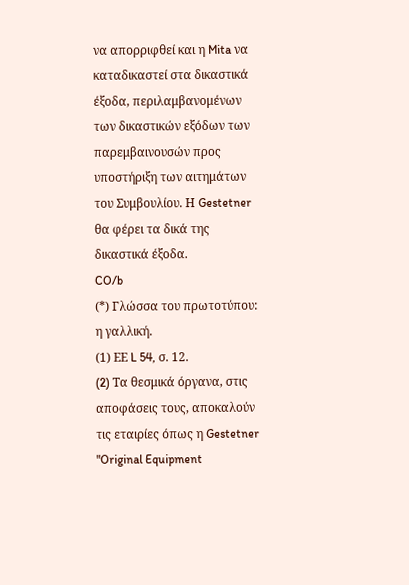να απορριφθεί και η Mita να καταδικαστεί στα δικαστικά έξοδα, περιλαμβανομένων των δικαστικών εξόδων των παρεμβαινουσών προς υποστήριξη των αιτημάτων του Συμβουλίου. Η Gestetner θα φέρει τα δικά της δικαστικά έξοδα.
CO/b
(*) Γλώσσα του πρωτοτύπου: η γαλλική.
(1) ΕΕ L 54, σ. 12.
(2) Tα θεσμικά όργανα, στις αποφάσεις τους, αποκαλούν τις εταιρίες όπως η Gestetner "Original Equipment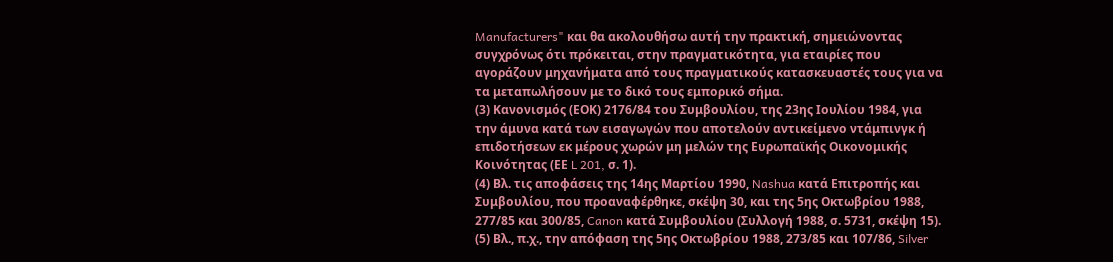Manufacturers" και θα ακολουθήσω αυτή την πρακτική, σημειώνοντας συγχρόνως ότι πρόκειται, στην πραγματικότητα, για εταιρίες που αγοράζουν μηχανήματα από τους πραγματικούς κατασκευαστές τους για να τα μεταπωλήσουν με το δικό τους εμπορικό σήμα.
(3) Κανονισμός (ΕΟΚ) 2176/84 του Συμβουλίου, της 23ης Ιουλίου 1984, για την άμυνα κατά των εισαγωγών που αποτελούν αντικείμενο ντάμπινγκ ή επιδοτήσεων εκ μέρους χωρών μη μελών της Ευρωπαϊκής Οικονομικής Κοινότητας (ΕΕ L 201, σ. 1).
(4) Βλ. τις αποφάσεις της 14ης Μαρτίου 1990, Nashua κατά Επιτροπής και Συμβουλίου, που προαναφέρθηκε, σκέψη 30, και της 5ης Οκτωβρίου 1988, 277/85 και 300/85, Canon κατά Συμβουλίου (Συλλογή 1988, σ. 5731, σκέψη 15).
(5) Βλ., π.χ., την απόφαση της 5ης Οκτωβρίου 1988, 273/85 και 107/86, Silver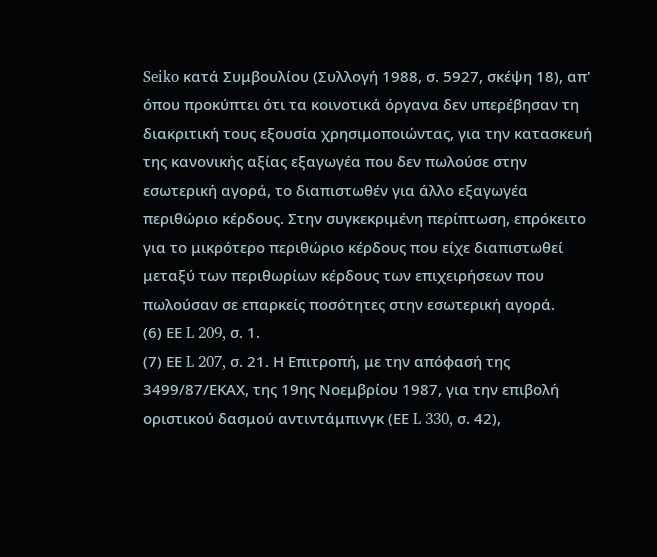Seiko κατά Συμβουλίου (Συλλογή 1988, σ. 5927, σκέψη 18), απ' όπου προκύπτει ότι τα κοινοτικά όργανα δεν υπερέβησαν τη διακριτική τους εξουσία χρησιμοποιώντας, για την κατασκευή της κανονικής αξίας εξαγωγέα που δεν πωλούσε στην εσωτερική αγορά, το διαπιστωθέν για άλλο εξαγωγέα περιθώριο κέρδους. Στην συγκεκριμένη περίπτωση, επρόκειτο για το μικρότερο περιθώριο κέρδους που είχε διαπιστωθεί μεταξύ των περιθωρίων κέρδους των επιχειρήσεων που πωλούσαν σε επαρκείς ποσότητες στην εσωτερική αγορά.
(6) ΕΕ L 209, σ. 1.
(7) ΕΕ L 207, σ. 21. Η Επιτροπή, με την απόφασή της 3499/87/ΕΚΑΧ, της 19ης Νοεμβρίου 1987, για την επιβολή οριστικού δασμού αντιντάμπινγκ (ΕΕ L 330, σ. 42),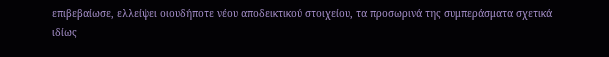επιβεβαίωσε, ελλείψει οιουδήποτε νέου αποδεικτικού στοιχείου, τα προσωρινά της συμπεράσματα σχετικά ιδίως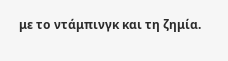με το ντάμπινγκ και τη ζημία.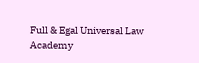Full & Egal Universal Law Academy